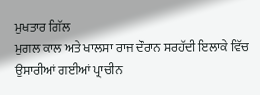ਮੁਖਤਾਰ ਗਿੱਲ
ਮੁਗਲ ਕਾਲ ਅਤੇ ਖਾਲਸਾ ਰਾਜ ਦੌਰਾਨ ਸਰਹੱਦੀ ਇਲਾਕੇ ਵਿੱਚ ਉਸਾਰੀਆਂ ਗਈਆਂ ਪ੍ਰਾਚੀਨ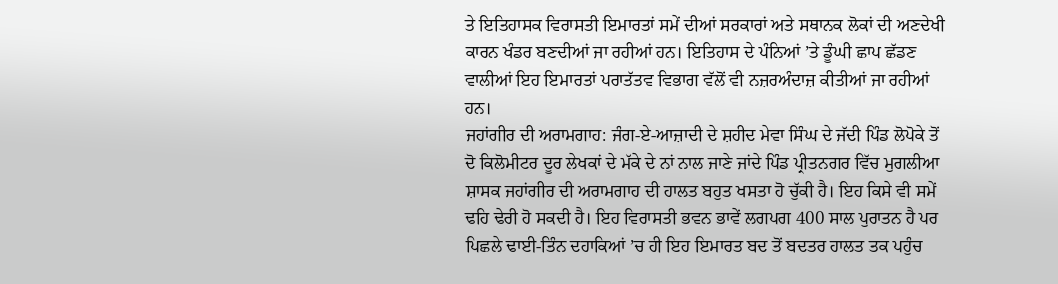ਤੇ ਇਤਿਹਾਸਕ ਵਿਰਾਸਤੀ ਇਮਾਰਤਾਂ ਸਮੇਂ ਦੀਆਂ ਸਰਕਾਰਾਂ ਅਤੇ ਸਥਾਨਕ ਲੋਕਾਂ ਦੀ ਅਣਦੇਖੀ ਕਾਰਨ ਖੰਡਰ ਬਣਦੀਆਂ ਜਾ ਰਹੀਆਂ ਹਨ। ਇਤਿਹਾਸ ਦੇ ਪੰਨਿਆਂ ’ਤੇ ਡੂੰਘੀ ਛਾਪ ਛੱਡਣ ਵਾਲੀਆਂ ਇਹ ਇਮਾਰਤਾਂ ਪਰਾਤੱਤਵ ਵਿਭਾਗ ਵੱਲੋਂ ਵੀ ਨਜ਼ਰਅੰਦਾਜ਼ ਕੀਤੀਆਂ ਜਾ ਰਹੀਆਂ ਹਨ।
ਜਹਾਂਗੀਰ ਦੀ ਅਰਾਮਗਾਹ: ਜੰਗ-ਏ-ਆਜ਼ਾਦੀ ਦੇ ਸ਼ਹੀਦ ਮੇਵਾ ਸਿੰਘ ਦੇ ਜੱਦੀ ਪਿੰਡ ਲੋਪੋਕੇ ਤੋਂ ਦੋ ਕਿਲੋਮੀਟਰ ਦੂਰ ਲੇਖਕਾਂ ਦੇ ਮੱਕੇ ਦੇ ਨਾਂ ਨਾਲ ਜਾਣੇ ਜਾਂਦੇ ਪਿੰਡ ਪ੍ਰੀਤਨਗਰ ਵਿੱਚ ਮੁਗਲੀਆ ਸ਼ਾਸਕ ਜਹਾਂਗੀਰ ਦੀ ਅਰਾਮਗਾਹ ਦੀ ਹਾਲਤ ਬਹੁਤ ਖਸਤਾ ਹੋ ਚੁੱਕੀ ਹੈ। ਇਹ ਕਿਸੇ ਵੀ ਸਮੇਂ ਢਹਿ ਢੇਰੀ ਹੋ ਸਕਦੀ ਹੈ। ਇਹ ਵਿਰਾਸਤੀ ਭਵਨ ਭਾਵੇਂ ਲਗਪਗ 400 ਸਾਲ ਪੁਰਾਤਨ ਹੈ ਪਰ ਪਿਛਲੇ ਢਾਈ-ਤਿੰਨ ਦਹਾਕਿਆਂ ’ਚ ਹੀ ਇਹ ਇਮਾਰਤ ਬਦ ਤੋਂ ਬਦਤਰ ਹਾਲਤ ਤਕ ਪਹੁੰਚ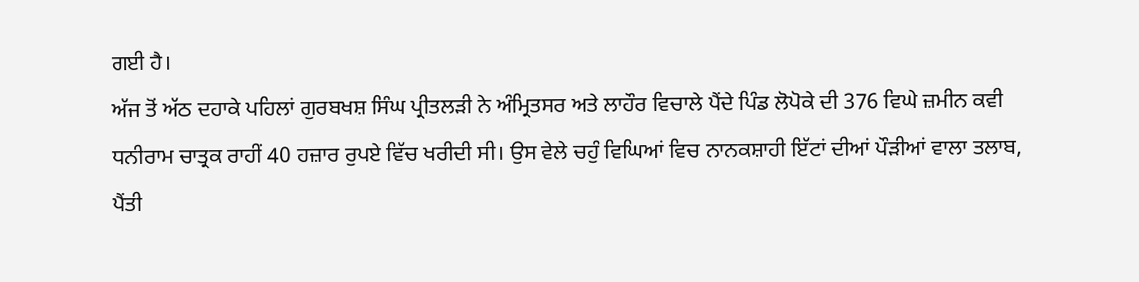ਗਈ ਹੈ।
ਅੱਜ ਤੋਂ ਅੱਠ ਦਹਾਕੇ ਪਹਿਲਾਂ ਗੁਰਬਖਸ਼ ਸਿੰਘ ਪ੍ਰੀਤਲੜੀ ਨੇ ਅੰਮ੍ਰਿਤਸਰ ਅਤੇ ਲਾਹੌਰ ਵਿਚਾਲੇ ਪੈਂਦੇ ਪਿੰਡ ਲੋਪੋਕੇ ਦੀ 376 ਵਿਘੇ ਜ਼ਮੀਨ ਕਵੀ ਧਨੀਰਾਮ ਚਾਤ੍ਰਕ ਰਾਹੀਂ 40 ਹਜ਼ਾਰ ਰੁਪਏ ਵਿੱਚ ਖਰੀਦੀ ਸੀ। ਉਸ ਵੇਲੇ ਚਹੁੰ ਵਿਘਿਆਂ ਵਿਚ ਨਾਨਕਸ਼ਾਹੀ ਇੱਟਾਂ ਦੀਆਂ ਪੌੜੀਆਂ ਵਾਲਾ ਤਲਾਬ, ਪੈਂਤੀ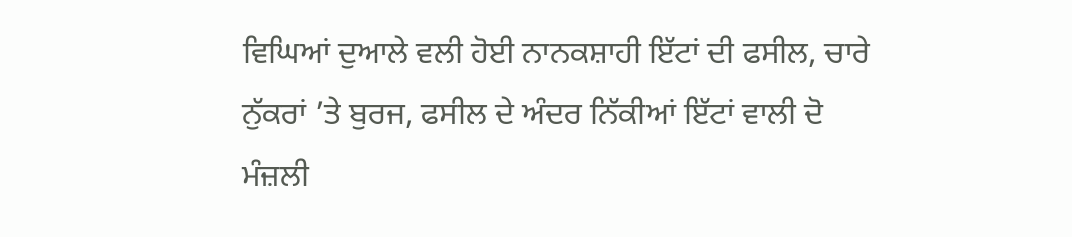ਵਿਘਿਆਂ ਦੁਆਲੇ ਵਲੀ ਹੋਈ ਨਾਨਕਸ਼ਾਹੀ ਇੱਟਾਂ ਦੀ ਫਸੀਲ, ਚਾਰੇ ਨੁੱਕਰਾਂ ’ਤੇ ਬੁਰਜ, ਫਸੀਲ ਦੇ ਅੰਦਰ ਨਿੱਕੀਆਂ ਇੱਟਾਂ ਵਾਲੀ ਦੋ ਮੰਜ਼ਲੀ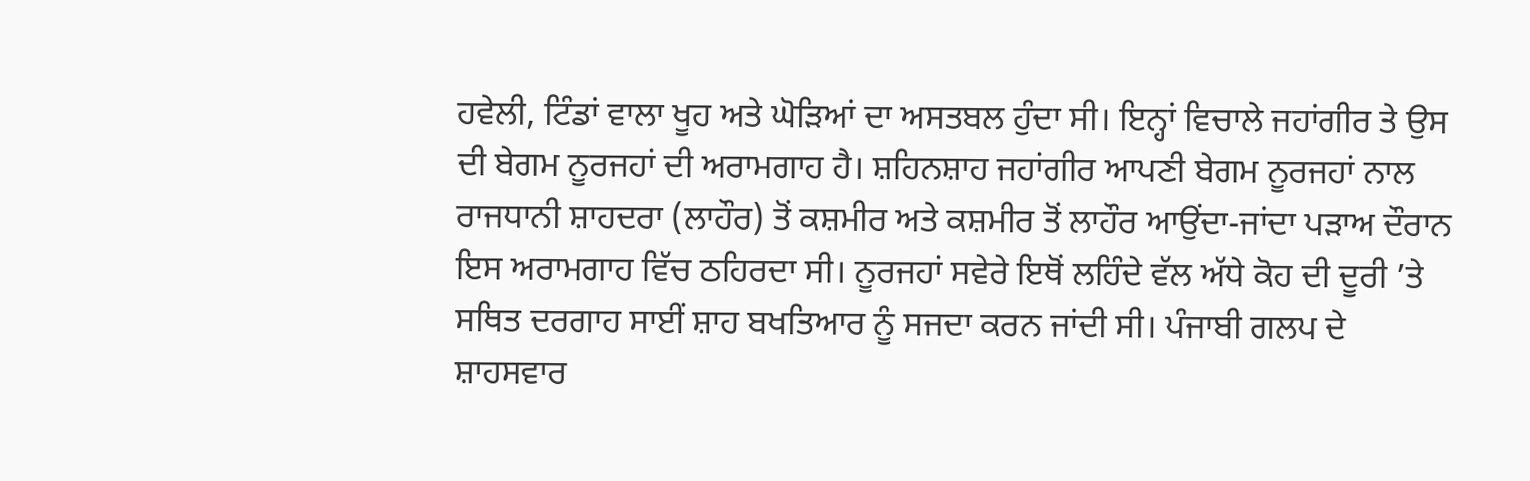ਹਵੇਲੀ, ਟਿੰਡਾਂ ਵਾਲਾ ਖੂਹ ਅਤੇ ਘੋੜਿਆਂ ਦਾ ਅਸਤਬਲ ਹੁੰਦਾ ਸੀ। ਇਨ੍ਹਾਂ ਵਿਚਾਲੇ ਜਹਾਂਗੀਰ ਤੇ ਉਸ ਦੀ ਬੇਗਮ ਨੂਰਜਹਾਂ ਦੀ ਅਰਾਮਗਾਹ ਹੈ। ਸ਼ਹਿਨਸ਼ਾਹ ਜਹਾਂਗੀਰ ਆਪਣੀ ਬੇਗਮ ਨੂਰਜਹਾਂ ਨਾਲ ਰਾਜਧਾਨੀ ਸ਼ਾਹਦਰਾ (ਲਾਹੌਰ) ਤੋਂ ਕਸ਼ਮੀਰ ਅਤੇ ਕਸ਼ਮੀਰ ਤੋਂ ਲਾਹੌਰ ਆਉਂਦਾ-ਜਾਂਦਾ ਪੜਾਅ ਦੌਰਾਨ ਇਸ ਅਰਾਮਗਾਹ ਵਿੱਚ ਠਹਿਰਦਾ ਸੀ। ਨੂਰਜਹਾਂ ਸਵੇਰੇ ਇਥੋਂ ਲਹਿੰਦੇ ਵੱਲ ਅੱਧੇ ਕੋਹ ਦੀ ਦੂਰੀ ’ਤੇ ਸਥਿਤ ਦਰਗਾਹ ਸਾਈਂ ਸ਼ਾਹ ਬਖਤਿਆਰ ਨੂੰ ਸਜਦਾ ਕਰਨ ਜਾਂਦੀ ਸੀ। ਪੰਜਾਬੀ ਗਲਪ ਦੇ ਸ਼ਾਹਸਵਾਰ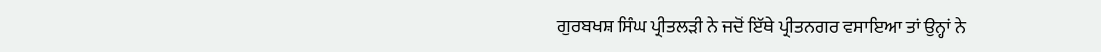ਗੁਰਬਖਸ਼ ਸਿੰਘ ਪ੍ਰੀਤਲੜੀ ਨੇ ਜਦੋਂ ਇੱਥੇ ਪ੍ਰੀਤਨਗਰ ਵਸਾਇਆ ਤਾਂ ਉਨ੍ਹਾਂ ਨੇ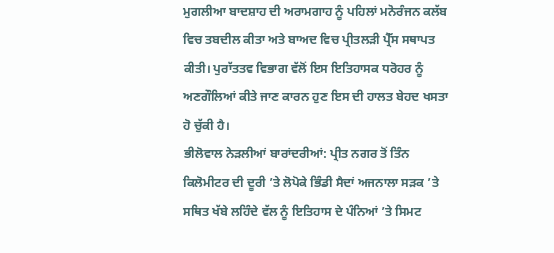ਮੁਗਲੀਆ ਬਾਦਸ਼ਾਹ ਦੀ ਅਰਾਮਗਾਹ ਨੂੰ ਪਹਿਲਾਂ ਮਨੋਰੰਜਨ ਕਲੱਬ ਵਿਚ ਤਬਦੀਲ ਕੀਤਾ ਅਤੇ ਬਾਅਦ ਵਿਚ ਪ੍ਰੀਤਲੜੀ ਪ੍ਰੈੱਸ ਸਥਾਪਤ ਕੀਤੀ। ਪੁਰਾੱਤਤਵ ਵਿਭਾਗ ਵੱਲੋਂ ਇਸ ਇਤਿਹਾਸਕ ਧਰੋਹਰ ਨੂੰ ਅਣਗੌਲਿਆਂ ਕੀਤੇ ਜਾਣ ਕਾਰਨ ਹੁਣ ਇਸ ਦੀ ਹਾਲਤ ਬੇਹਦ ਖਸਤਾ ਹੋ ਚੁੱਕੀ ਹੈ।
ਭੀਲੋਵਾਲ ਨੇੜਲੀਆਂ ਬਾਰਾਂਦਰੀਆਂ: ਪ੍ਰੀਤ ਨਗਰ ਤੋਂ ਤਿੰਨ ਕਿਲੋਮੀਟਰ ਦੀ ਦੂਰੀ ’ਤੇ ਲੋਪੋਕੇ ਭਿੰਡੀ ਸੈਦਾਂ ਅਜਨਾਲਾ ਸੜਕ ’ਤੇ ਸਥਿਤ ਖੱਬੇ ਲਹਿੰਦੇ ਵੱਲ ਨੂੰ ਇਤਿਹਾਸ ਦੇ ਪੰਨਿਆਂ ’ਤੇ ਸਿਮਟ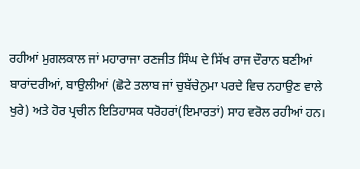ਰਹੀਆਂ ਮੁਗਲਕਾਲ ਜਾਂ ਮਹਾਰਾਜਾ ਰਣਜੀਤ ਸਿੰਘ ਦੇ ਸਿੱਖ ਰਾਜ ਦੌਰਾਨ ਬਣੀਆਂ ਬਾਰਾਂਦਰੀਆਂ, ਬਾਉਲੀਆਂ (ਛੋਟੇ ਤਲਾਬ ਜਾਂ ਚੁਬੱਚੇਨੁਮਾ ਪਰਦੇ ਵਿਚ ਨਹਾਉਣ ਵਾਲੇ ਖੁਰੇ) ਅਤੇ ਹੋਰ ਪ੍ਰਚੀਨ ਇਤਿਹਾਸਕ ਧਰੋਹਰਾਂ(ਇਮਾਰਤਾਂ) ਸਾਹ ਵਰੋਲ ਰਹੀਆਂ ਹਨ।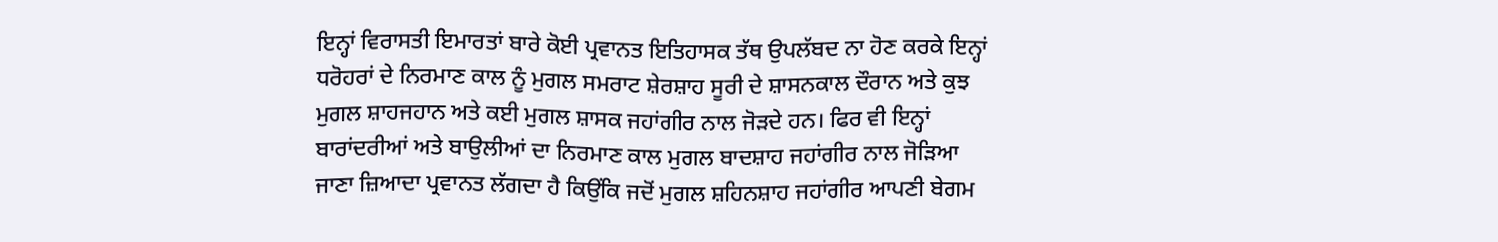ਇਨ੍ਹਾਂ ਵਿਰਾਸਤੀ ਇਮਾਰਤਾਂ ਬਾਰੇ ਕੋਈ ਪ੍ਰਵਾਨਤ ਇਤਿਹਾਸਕ ਤੱਥ ਉਪਲੱਬਦ ਨਾ ਹੋਣ ਕਰਕੇ ਇਨ੍ਹਾਂ ਧਰੋਹਰਾਂ ਦੇ ਨਿਰਮਾਣ ਕਾਲ ਨੂੰ ਮੁਗਲ ਸਮਰਾਟ ਸ਼ੇਰਸ਼ਾਹ ਸੂਰੀ ਦੇ ਸ਼ਾਸਨਕਾਲ ਦੌਰਾਨ ਅਤੇ ਕੁਝ ਮੁਗਲ ਸ਼ਾਹਜਹਾਨ ਅਤੇ ਕਈ ਮੁਗਲ ਸ਼ਾਸਕ ਜਹਾਂਗੀਰ ਨਾਲ ਜੋੜਦੇ ਹਨ। ਫਿਰ ਵੀ ਇਨ੍ਹਾਂ ਬਾਰਾਂਦਰੀਆਂ ਅਤੇ ਬਾਉਲੀਆਂ ਦਾ ਨਿਰਮਾਣ ਕਾਲ ਮੁਗਲ ਬਾਦਸ਼ਾਹ ਜਹਾਂਗੀਰ ਨਾਲ ਜੋੜਿਆ ਜਾਣਾ ਜ਼ਿਆਦਾ ਪ੍ਰਵਾਨਤ ਲੱਗਦਾ ਹੈ ਕਿਉਂਕਿ ਜਦੋਂ ਮੁਗਲ ਸ਼ਹਿਨਸ਼ਾਹ ਜਹਾਂਗੀਰ ਆਪਣੀ ਬੇਗਮ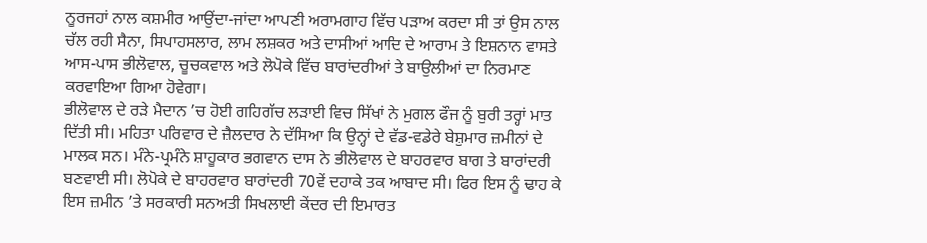ਨੂਰਜਹਾਂ ਨਾਲ ਕਸ਼ਮੀਰ ਆਉਂਦਾ-ਜਾਂਦਾ ਆਪਣੀ ਅਰਾਮਗਾਹ ਵਿੱਚ ਪੜਾਅ ਕਰਦਾ ਸੀ ਤਾਂ ਉਸ ਨਾਲ ਚੱਲ ਰਹੀ ਸੈਨਾ, ਸਿਪਾਹਸਲਾਰ, ਲਾਮ ਲਸ਼ਕਰ ਅਤੇ ਦਾਸੀਆਂ ਆਦਿ ਦੇ ਆਰਾਮ ਤੇ ਇਸ਼ਨਾਨ ਵਾਸਤੇ ਆਸ-ਪਾਸ ਭੀਲੋਵਾਲ, ਚੂਚਕਵਾਲ ਅਤੇ ਲੋਪੋਕੇ ਵਿੱਚ ਬਾਰਾਂਦਰੀਆਂ ਤੇ ਬਾਉਲੀਆਂ ਦਾ ਨਿਰਮਾਣ ਕਰਵਾਇਆ ਗਿਆ ਹੋਵੇਗਾ।
ਭੀਲੋਵਾਲ ਦੇ ਰੜੇ ਮੈਦਾਨ ’ਚ ਹੋਈ ਗਹਿਗੱਚ ਲੜਾਈ ਵਿਚ ਸਿੱਖਾਂ ਨੇ ਮੁਗਲ ਫੌਜ ਨੂੰ ਬੁਰੀ ਤਰ੍ਹਾਂ ਮਾਤ ਦਿੱਤੀ ਸੀ। ਮਹਿਤਾ ਪਰਿਵਾਰ ਦੇ ਜ਼ੈਲਦਾਰ ਨੇ ਦੱਸਿਆ ਕਿ ਉਨ੍ਹਾਂ ਦੇ ਵੱਡ-ਵਡੇਰੇ ਬੇਸ਼ੁਮਾਰ ਜ਼ਮੀਨਾਂ ਦੇ ਮਾਲਕ ਸਨ। ਮੰਨੇ-ਪ੍ਰਮੰਨੇ ਸ਼ਾਹੂਕਾਰ ਭਗਵਾਨ ਦਾਸ ਨੇ ਭੀਲੋਵਾਲ ਦੇ ਬਾਹਰਵਾਰ ਬਾਗ ਤੇ ਬਾਰਾਂਦਰੀ ਬਣਵਾਈ ਸੀ। ਲੋਪੋਕੇ ਦੇ ਬਾਹਰਵਾਰ ਬਾਰਾਂਦਰੀ 70ਵੇਂ ਦਹਾਕੇ ਤਕ ਆਬਾਦ ਸੀ। ਫਿਰ ਇਸ ਨੂੰ ਢਾਹ ਕੇ ਇਸ ਜ਼ਮੀਨ ’ਤੇ ਸਰਕਾਰੀ ਸਨਅਤੀ ਸਿਖਲਾਈ ਕੇਂਦਰ ਦੀ ਇਮਾਰਤ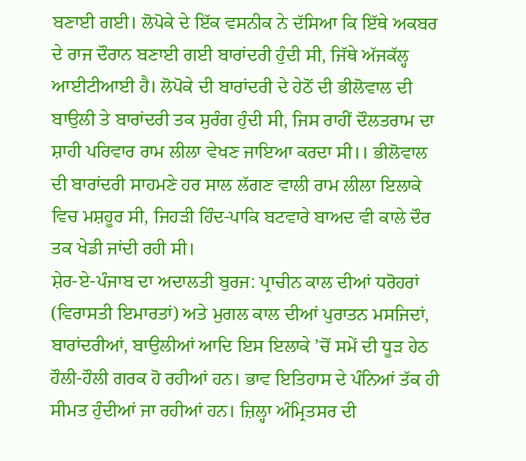ਬਣਾਈ ਗਈ। ਲੋਪੋਕੇ ਦੇ ਇੱਕ ਵਸਨੀਕ ਨੇ ਦੱਸਿਆ ਕਿ ਇੱਥੇ ਅਕਬਰ ਦੇ ਰਾਜ ਦੌਰਾਨ ਬਣਾਈ ਗਈ ਬਾਰਾਂਦਰੀ ਹੁੰਦੀ ਸੀ, ਜਿੱਥੇ ਅੱਜਕੱਲ੍ਹ ਆਈਟੀਆਈ ਹੈ। ਲੋਪੋਕੇ ਦੀ ਬਾਰਾਂਦਰੀ ਦੇ ਹੇਠੋਂ ਦੀ ਭੀਲੋਵਾਲ ਦੀ ਬਾਉਲੀ ਤੇ ਬਾਰਾਂਦਰੀ ਤਕ ਸੁਰੰਗ ਹੁੰਦੀ ਸੀ, ਜਿਸ ਰਾਹੀਂ ਦੌਲਤਰਾਮ ਦਾ ਸ਼ਾਹੀ ਪਰਿਵਾਰ ਰਾਮ ਲੀਲਾ ਵੇਖਣ ਜਾਇਆ ਕਰਦਾ ਸੀ।। ਭੀਲੋਵਾਲ ਦੀ ਬਾਰਾਂਦਰੀ ਸਾਹਮਣੇ ਹਰ ਸਾਲ ਲੱਗਣ ਵਾਲੀ ਰਾਮ ਲੀਲਾ ਇਲਾਕੇ ਵਿਚ ਮਸ਼ਹੂਰ ਸੀ, ਜਿਹੜੀ ਹਿੰਦ-ਪਾਕਿ ਬਟਵਾਰੇ ਬਾਅਦ ਵੀ ਕਾਲੇ ਦੌਰ ਤਕ ਖੇਡੀ ਜਾਂਦੀ ਰਹੀ ਸੀ।
ਸ਼ੇਰ-ਏ-ਪੰਜਾਬ ਦਾ ਅਦਾਲਤੀ ਬੁਰਜ: ਪ੍ਰਾਚੀਨ ਕਾਲ ਦੀਆਂ ਧਰੋਹਰਾਂ (ਵਿਰਾਸਤੀ ਇਮਾਰਤਾਂ) ਅਤੇ ਮੁਗਲ ਕਾਲ ਦੀਆਂ ਪੁਰਾਤਨ ਮਸਜਿਦਾਂ, ਬਾਰਾਂਦਰੀਆਂ, ਬਾਉਲੀਆਂ ਆਦਿ ਇਸ ਇਲਾਕੇ ’ਚੋਂ ਸਮੇਂ ਦੀ ਧੂੜ ਹੇਠ ਹੌਲੀ-ਹੌਲੀ ਗਰਕ ਹੋ ਰਹੀਆਂ ਹਨ। ਭਾਵ ਇਤਿਹਾਸ ਦੇ ਪੰਨਿਆਂ ਤੱਕ ਹੀ ਸੀਮਤ ਹੁੰਦੀਆਂ ਜਾ ਰਹੀਆਂ ਹਨ। ਜ਼ਿਲ੍ਹਾ ਅੰਮ੍ਰਿਤਸਰ ਦੀ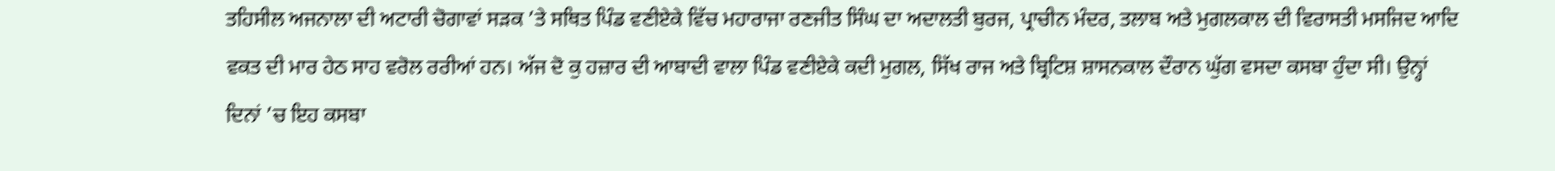ਤਹਿਸੀਲ ਅਜਨਾਲਾ ਦੀ ਅਟਾਰੀ ਚੋਗਾਵਾਂ ਸੜਕ ’ਤੇ ਸਥਿਤ ਪਿੰਡ ਵਣੀਏਕੇ ਵਿੱਚ ਮਹਾਰਾਜਾ ਰਣਜੀਤ ਸਿੰਘ ਦਾ ਅਦਾਲਤੀ ਬੁਰਜ, ਪ੍ਰਾਚੀਨ ਮੰਦਰ, ਤਲਾਬ ਅਤੇ ਮੁਗਲਕਾਲ ਦੀ ਵਿਰਾਸਤੀ ਮਸਜਿਦ ਆਦਿ ਵਕਤ ਦੀ ਮਾਰ ਹੇਠ ਸਾਹ ਵਰੋਲ ਰਰੀਆਂ ਹਨ। ਅੱਜ ਦੋ ਕੁ ਹਜ਼ਾਰ ਦੀ ਆਬਾਦੀ ਵਾਲਾ ਪਿੰਡ ਵਣੀਏਕੇ ਕਦੀ ਮੁਗਲ, ਸਿੱਖ ਰਾਜ ਅਤੇ ਬ੍ਰਿਟਿਸ਼ ਸ਼ਾਸਨਕਾਲ ਦੌਰਾਨ ਘੁੱਗ ਵਸਦਾ ਕਸਬਾ ਹੁੰਦਾ ਸੀ। ਉਨ੍ਹਾਂ ਦਿਨਾਂ ’ਚ ਇਹ ਕਸਬਾ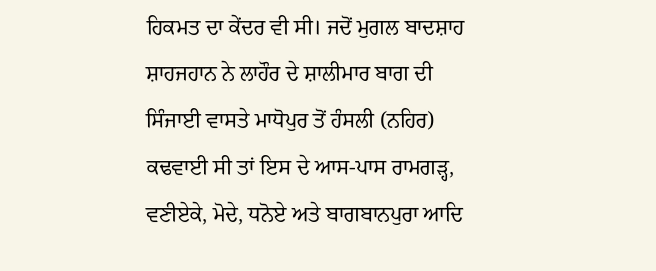ਹਿਕਮਤ ਦਾ ਕੇਂਦਰ ਵੀ ਸੀ। ਜਦੋਂ ਮੁਗਲ ਬਾਦਸ਼ਾਹ ਸ਼ਾਹਜਹਾਨ ਨੇ ਲਾਹੌਰ ਦੇ ਸ਼ਾਲੀਮਾਰ ਬਾਗ ਦੀ ਸਿੰਜਾਈ ਵਾਸਤੇ ਮਾਧੋਪੁਰ ਤੋਂ ਹੰਸਲੀ (ਨਹਿਰ) ਕਢਵਾਈ ਸੀ ਤਾਂ ਇਸ ਦੇ ਆਸ-ਪਾਸ ਰਾਮਗੜ੍ਹ, ਵਣੀਏਕੇ, ਮੋਦੇ, ਧਨੋਏ ਅਤੇ ਬਾਗਬਾਨਪੁਰਾ ਆਦਿ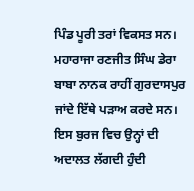ਪਿੰਡ ਪੂਰੀ ਤਰਾਂ ਵਿਕਸਤ ਸਨ।
ਮਹਾਰਾਜਾ ਰਣਜੀਤ ਸਿੰਘ ਡੇਰਾ ਬਾਬਾ ਨਾਨਕ ਰਾਹੀਂ ਗੁਰਦਾਸਪੁਰ ਜਾਂਦੇ ਇੱਥੇ ਪੜਾਅ ਕਰਦੇ ਸਨ। ਇਸ ਬੁਰਜ ਵਿਚ ਉਨ੍ਹਾਂ ਦੀ ਅਦਾਲਤ ਲੱਗਦੀ ਹੁੰਦੀ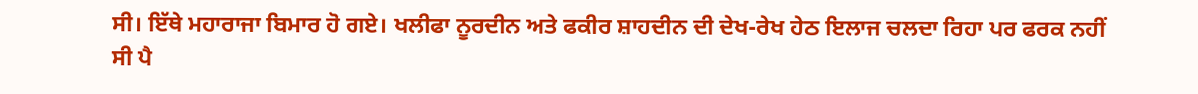ਸੀ। ਇੱਥੇ ਮਹਾਰਾਜਾ ਬਿਮਾਰ ਹੋ ਗਏ। ਖਲੀਫਾ ਨੂਰਦੀਨ ਅਤੇ ਫਕੀਰ ਸ਼ਾਹਦੀਨ ਦੀ ਦੇਖ-ਰੇਖ ਹੇਠ ਇਲਾਜ ਚਲਦਾ ਰਿਹਾ ਪਰ ਫਰਕ ਨਹੀਂ ਸੀ ਪੈ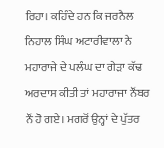ਰਿਹਾ। ਕਹਿੰਦੇ ਹਨ ਕਿ ਜਰਨੈਲ ਨਿਹਾਲ ਸਿੰਘ ਅਟਾਰੀਵਾਲਾ ਨੇ ਮਹਾਰਾਜੇ ਦੇ ਪਲੰਘ ਦਾ ਗੇੜਾ ਕੱਢ ਅਰਦਾਸ ਕੀਤੀ ਤਾਂ ਮਹਾਰਾਜਾ ਨੌਂਬਰ ਨੌਂ ਹੋ ਗਏ। ਮਗਰੋਂ ਉਨ੍ਹਾਂ ਦੇ ਪੁੱਤਰ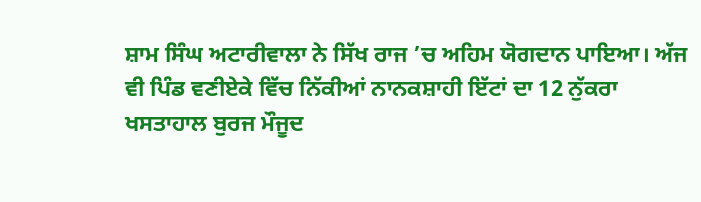ਸ਼ਾਮ ਸਿੰਘ ਅਟਾਰੀਵਾਲਾ ਨੇ ਸਿੱਖ ਰਾਜ ’ਚ ਅਹਿਮ ਯੋਗਦਾਨ ਪਾਇਆ। ਅੱਜ ਵੀ ਪਿੰਡ ਵਣੀਏਕੇ ਵਿੱਚ ਨਿੱਕੀਆਂ ਨਾਨਕਸ਼ਾਹੀ ਇੱਟਾਂ ਦਾ 12 ਨੁੱਕਰਾ ਖਸਤਾਹਾਲ ਬੁਰਜ ਮੌਜੂਦ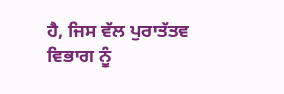ਹੈ, ਜਿਸ ਵੱਲ ਪੁਰਾਤੱਤਵ ਵਿਭਾਗ ਨੂੰ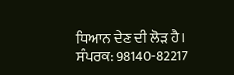ਧਿਆਨ ਦੇਣ ਦੀ ਲੋੜ ਹੈ।
ਸੰਪਰਕ: 98140-82217